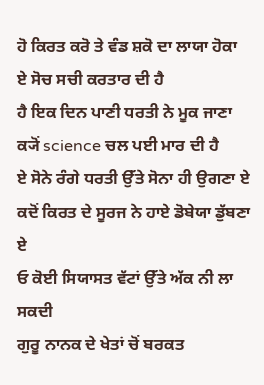ਹੋ ਕਿਰਤ ਕਰੋ ਤੇ ਵੰਡ ਸ਼ਕੋ ਦਾ ਲਾਯਾ ਹੋਕਾ
ਏ ਸੋਚ ਸਚੀ ਕਰਤਾਰ ਦੀ ਹੈ
ਹੈ ਇਕ ਦਿਨ ਪਾਣੀ ਧਰਤੀ ਨੇ ਮੂਕ ਜਾਣਾ
ਕ੍ਯੋਂ science ਚਲ ਪਈ ਮਾਰ ਦੀ ਹੈ
ਏ ਸੋਨੇ ਰੰਗੇ ਧਰਤੀ ਉੱਤੇ ਸੋਨਾ ਹੀ ਉਗਣਾ ਏ
ਕਦੋਂ ਕਿਰਤ ਦੇ ਸੂਰਜ ਨੇ ਹਾਏ ਡੋਬੇਯਾ ਡੁੱਬਣਾ ਏ
ਓ ਕੋਈ ਸਿਯਾਸਤ ਵੱਟਾਂ ਉੱਤੇ ਅੱਕ ਨੀ ਲਾ ਸਕਦੀ
ਗੁਰੂ ਨਾਨਕ ਦੇ ਖੇਤਾਂ ਚੋਂ ਬਰਕਤ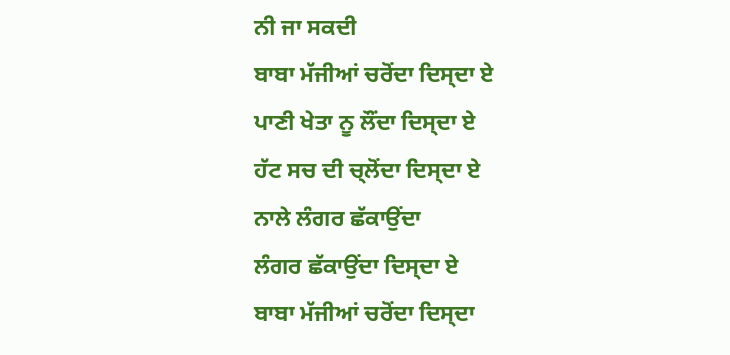ਨੀ ਜਾ ਸਕਦੀ
ਬਾਬਾ ਮੱਜੀਆਂ ਚਰੋਂਦਾ ਦਿਸ੍ਦਾ ਏ
ਪਾਣੀ ਖੇਤਾ ਨੂ ਲੌਂਦਾ ਦਿਸ੍ਦਾ ਏ
ਹੱਟ ਸਚ ਦੀ ਚ੍ਲੋਂਦਾ ਦਿਸ੍ਦਾ ਏ
ਨਾਲੇ ਲੰਗਰ ਛੱਕਾਉਂਦਾ
ਲੰਗਰ ਛੱਕਾਉਂਦਾ ਦਿਸ੍ਦਾ ਏ
ਬਾਬਾ ਮੱਜੀਆਂ ਚਰੋਂਦਾ ਦਿਸ੍ਦਾ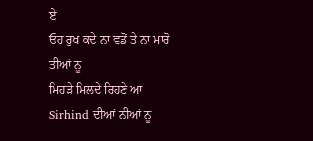ਏ
ਓਹ ਰੁਖ ਕਦੇ ਨਾ ਵਡੋਂ ਤੇ ਨਾ ਮਾਰੋ ਤੀਆਂ ਨੂ
ਮਿਹੜੇ ਮਿਲਦੇ ਰਿਹਣੇ ਆ Sirhind ਦੀਆਂ ਨੀਆਂ ਨੂ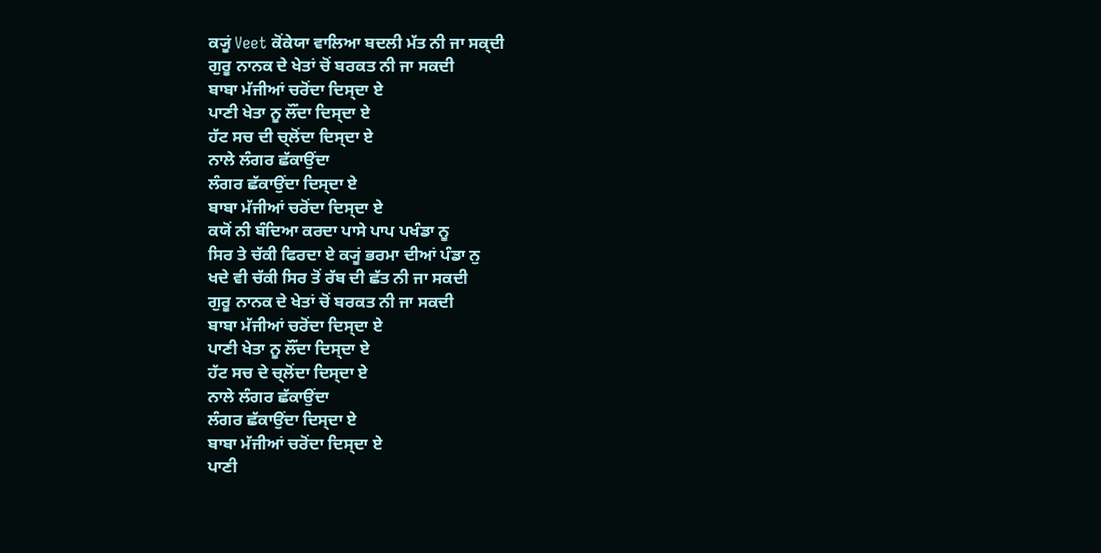ਕ੍ਯੂਂ Veet ਕੋਂਕੇਯਾ ਵਾਲਿਆ ਬਦਲੀ ਮੱਤ ਨੀ ਜਾ ਸਕ੍ਦੀ
ਗੁਰੂ ਨਾਨਕ ਦੇ ਖੇਤਾਂ ਚੋਂ ਬਰਕਤ ਨੀ ਜਾ ਸਕਦੀ
ਬਾਬਾ ਮੱਜੀਆਂ ਚਰੋਂਦਾ ਦਿਸ੍ਦਾ ਏ
ਪਾਣੀ ਖੇਤਾ ਨੂ ਲੌਂਦਾ ਦਿਸ੍ਦਾ ਏ
ਹੱਟ ਸਚ ਦੀ ਚ੍ਲੋਂਦਾ ਦਿਸ੍ਦਾ ਏ
ਨਾਲੇ ਲੰਗਰ ਛੱਕਾਉਂਦਾ
ਲੰਗਰ ਛੱਕਾਉਂਦਾ ਦਿਸ੍ਦਾ ਏ
ਬਾਬਾ ਮੱਜੀਆਂ ਚਰੋਂਦਾ ਦਿਸ੍ਦਾ ਏ
ਕਯੋਂ ਨੀ ਬੰਦਿਆ ਕਰਦਾ ਪਾਸੇ ਪਾਪ ਪਖੰਡਾ ਨੂ
ਸਿਰ ਤੇ ਚੱਕੀ ਫਿਰਦਾ ਏ ਕ੍ਯੂਂ ਭਰਮਾ ਦੀਆਂ ਪੰਡਾ ਨੁ
ਖਦੇ ਵੀ ਚੱਕੀ ਸਿਰ ਤੋਂ ਰੱਬ ਦੀ ਛੱਤ ਨੀ ਜਾ ਸਕਦੀ
ਗੁਰੂ ਨਾਨਕ ਦੇ ਖੇਤਾਂ ਚੋਂ ਬਰਕਤ ਨੀ ਜਾ ਸਕਦੀ
ਬਾਬਾ ਮੱਜੀਆਂ ਚਰੋਂਦਾ ਦਿਸ੍ਦਾ ਏ
ਪਾਣੀ ਖੇਤਾ ਨੂ ਲੌਂਦਾ ਦਿਸ੍ਦਾ ਏ
ਹੱਟ ਸਚ ਦੇ ਚ੍ਲੋਂਦਾ ਦਿਸ੍ਦਾ ਏ
ਨਾਲੇ ਲੰਗਰ ਛੱਕਾਉਂਦਾ
ਲੰਗਰ ਛੱਕਾਉਂਦਾ ਦਿਸ੍ਦਾ ਏ
ਬਾਬਾ ਮੱਜੀਆਂ ਚਰੋਂਦਾ ਦਿਸ੍ਦਾ ਏ
ਪਾਣੀ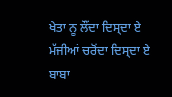ਖੇਤਾ ਨੂ ਲੌਂਦਾ ਦਿਸ੍ਦਾ ਏ
ਮੱਜੀਆਂ ਚਰੋਂਦਾ ਦਿਸ੍ਦਾ ਏ
ਬਾਬਾ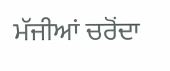ਮੱਜੀਆਂ ਚਰੋਂਦਾ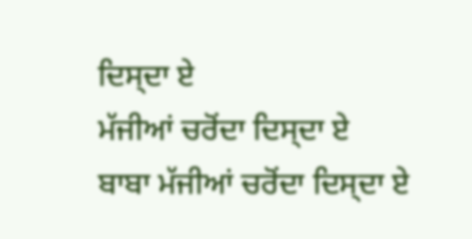ਦਿਸ੍ਦਾ ਏ
ਮੱਜੀਆਂ ਚਰੋਂਦਾ ਦਿਸ੍ਦਾ ਏ
ਬਾਬਾ ਮੱਜੀਆਂ ਚਰੋਂਦਾ ਦਿਸ੍ਦਾ ਏ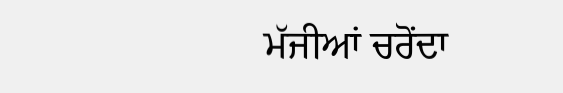ਮੱਜੀਆਂ ਚਰੋਂਦਾ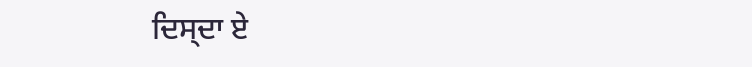ਦਿਸ੍ਦਾ ਏ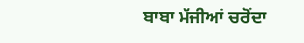ਬਾਬਾ ਮੱਜੀਆਂ ਚਰੋਂਦਾ